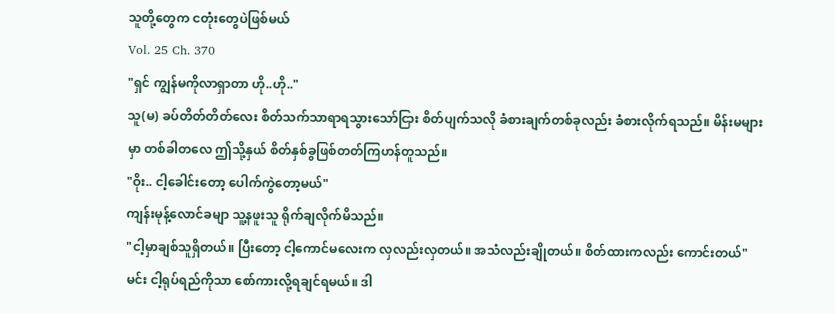သူတို့တွေက ငတုံးတွေပဲဖြစ်မယ်
Vol. 25 Ch. 370
"ရှင် ကျွန်မကိုလာရှာတာ ဟို..ဟို.."
သူ(မ) ခပ်တိတ်တိတ်လေး စိတ်သက်သာရာရသွားသော်ငြား စိတ်ပျက်သလို ခံစားချက်တစ်ခုလည်း ခံစားလိုက်ရသည်။ မိန်းမများမှာ တစ်ခါတလေ ဤသို့နှယ် စိတ်နှစ်ခွဖြစ်တတ်ကြဟန်တူသည်။
"ဝိုး.. ငါ့ခေါင်းတော့ ပေါက်ကွဲတော့မယ်"
ကျန်းမုန့်လောင်ခမျာ သူ့နဖူးသူ ရိုက်ချလိုက်မိသည်။
"ငါ့မှာချစ်သူရှိတယ်။ ပြီးတော့ ငါ့ကောင်မလေးက လှလည်းလှတယ်။ အသံလည်းချိုတယ်။ စိတ်ထားကလည်း ကောင်းတယ်" မင်း ငါ့ရုပ်ရည်ကိုသာ စော်ကားလို့ရချင်ရမယ်။ ဒါ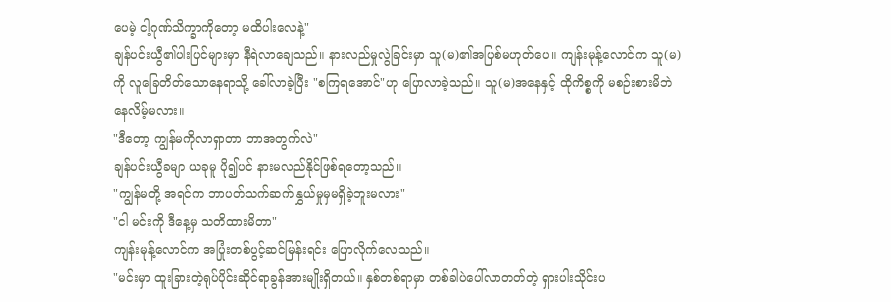ပေမဲ့ ငါ့ဂုဏ်သိက္ခာကိုတော့ မထိပါးလေနဲ့"
ချန်ပင်းယွီ၏ပါးပြင်များမှာ နီရဲလာချေသည်။ နားလည်မှုလွဲခြင်းမှာ သူ(မ)၏အပြစ်မဟုတ်ပေ။ ကျန်းမုန့်လောင်က သူ(မ)ကို လူခြေတိတ်သောနေရာသို့ ခေါ်လာခဲ့ပြီး "စကြရအောင်"ဟု ပြောလာခဲ့သည်။ သူ(မ)အနေနှင့် ထိုကိစ္စကို မစဉ်းစားမိဘဲ နေလိမ့်မလား။
"ဒီတော့ ကျွန်မကိုလာရှာတာ ဘာအတွက်လဲ"
ချန်ပင်းယွီခမျာ ယခုမူ ပို၍ပင် နားမလည်နိုင်ဖြစ်ရတော့သည်။
"ကျွန်မတို့ အရင်က ဘာပတ်သက်ဆက်နွှယ်မှုမှမရှိခဲ့ဘူးမလား"
"ငါ မင်းကို ဒီနေ့မှ သတိထားမိတာ"
ကျန်းမုန့်လောင်က အပြုံးတစ်ပွင့်ဆင်မြန်းရင်း ပြောလိုက်လေသည်။
"မင်းမှာ ထူးခြားတဲ့ရုပ်ပိုင်းဆိုင်ရာခွန်အားမျိုးရှိတယ်။ နှစ်တစ်ရာမှာ တစ်ခါပဲပေါ်လာတတ်တဲ့ ရှားပါးသိုင်းပ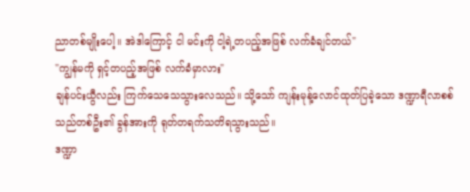ညာတစ်မျိုးပေါ့။ အဲဒါကြောင့် ငါ မင်းကို ငါ့ရဲ့တပည့်အဖြစ် လက်ခံချင်တယ်"
"ကျွန်မကို ရှင့်တပည့်အဖြစ် လက်ခံမှာလား"
ချန်ပင်းယွီလည်း ကြက်သေသေသွားလေသည်။ သို့သော် ကျန်းမုန့်လောင်ထုတ်ပြခဲ့သော ဒဏ္ဍာရီလာစစ်သည်တစ်ဦး၏ ခွန်အားကို ရုတ်တရက်သတိရသွားသည်။
ဒဏ္ဍာ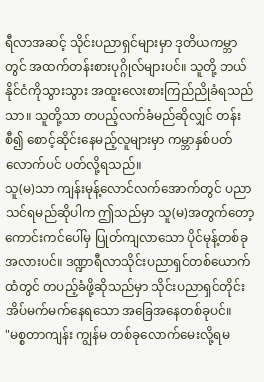ရီလာအဆင့် သိုင်းပညာရှင်များမှာ ဒုတိယကမ္ဘာတွင် အထက်တန်းစားပုဂ္ဂိုလ်များပင်။ သူတို့ ဘယ်နိုင်ငံကိုသွားသွား အထူးလေးစားကြည်ညိုခံရသည်သာ။ သူတို့သာ တပည့်လက်ခံမည်ဆိုလျှင် တန်းစီ၍ စောင့်ဆိုင်းနေမည့်လူများမှာ ကမ္ဘာနှစ်ပတ်လောက်ပင် ပတ်လို့ရသည်။
သူ(မ)သာ ကျန်းမုန့်လောင်လက်အောက်တွင် ပညာသင်ရမည်ဆိုပါက ဤသည်မှာ သူ(မ)အတွက်တော့ ကောင်းကင်ပေါ်မှ ပြုတ်ကျလာသော ပိုင်မုန့်တစ်ခုအလားပင်။ ဒဏ္ဍာရီလာသိုင်းပညာရှင်တစ်ယောက်ထံတွင် တပည့်ခံဖို့ဆိုသည်မှာ သိုင်းပညာရှင်တိုင်း အိပ်မက်မက်နေရသော အခြေအနေတစ်ခုပင်။
"မစ္စတာကျန်း ကျွန်မ တစ်ခုလောက်မေးလို့ရမ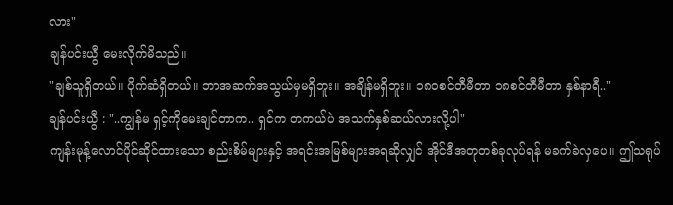လား"
ချန်ပင်းယွီ မေးလိုက်မိသည်။
"ချစ်သူရှိတယ်။ ပိုက်ဆံရှိတယ်။ ဘာအဆက်အသွယ်မှမရှိဘူး။ အချိန်မရှိဘူး။ ၁၈၀စင်တီမီတာ ၁၈စင်တီမီတာ နှစ်နာရီ.."
ချန်ပင်းယွီ : "..ကျွန်မ ရှင့်ကိုမေးချင်တာက.. ရှင်က တကယ်ပဲ အသက်နှစ်ဆယ်လားလို့ပါ"
ကျန်းမုန့်လောင်ပိုင်ဆိုင်ထားသော စည်းစိမ်များနှင့် အရင်းအမြစ်များအရဆိုလျှင် အိုင်ဒီအတုတစ်ခုလုပ်ရန် မခက်ခဲလှပေ။ ဤသရုပ်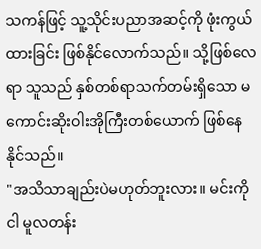သကန်ဖြင့် သူ့သိုင်းပညာအဆင့်ကို ဖုံးကွယ်ထားခြင်း ဖြစ်နိုင်လောက်သည်။ သို့ဖြစ်လေရာ သူသည် နှစ်တစ်ရာသက်တမ်းရှိသော မကောင်းဆိုးဝါးအိုကြီးတစ်ယောက် ဖြစ်နေနိုင်သည်။
"အသိသာချည်းပဲမဟုတ်ဘူးလား။ မင်းကို ငါ မူလတန်း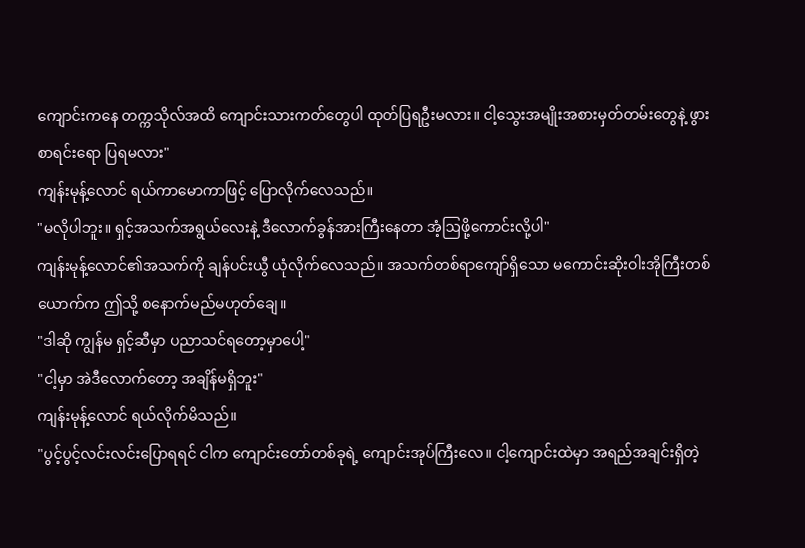ကျောင်းကနေ တက္ကသိုလ်အထိ ကျောင်းသားကတ်တွေပါ ထုတ်ပြရဦးမလား။ ငါ့သွေးအမျိုးအစားမှတ်တမ်းတွေနဲ့ ဖွားစာရင်းရော ပြရမလား"
ကျန်းမုန့်လောင် ရယ်ကာမောကာဖြင့် ပြောလိုက်လေသည်။
"မလိုပါဘူး။ ရှင့်အသက်အရွယ်လေးနဲ့ ဒီလောက်ခွန်အားကြီးနေတာ အံ့ဩဖို့ကောင်းလို့ပါ"
ကျန်းမုန့်လောင်၏အသက်ကို ချန်ပင်းယွီ ယုံလိုက်လေသည်။ အသက်တစ်ရာကျော်ရှိသော မကောင်းဆိုးဝါးအိုကြီးတစ်ယောက်က ဤသို့ စနောက်မည်မဟုတ်ချေ။
"ဒါဆို ကျွန်မ ရှင့်ဆီမှာ ပညာသင်ရတော့မှာပေါ့"
"ငါ့မှာ အဲဒီလောက်တော့ အချိန်မရှိဘူး"
ကျန်းမုန့်လောင် ရယ်လိုက်မိသည်။
"ပွင့်ပွင့်လင်းလင်းပြောရရင် ငါက ကျောင်းတော်တစ်ခုရဲ့ ကျောင်းအုပ်ကြီးလေ။ ငါ့ကျောင်းထဲမှာ အရည်အချင်းရှိတဲ့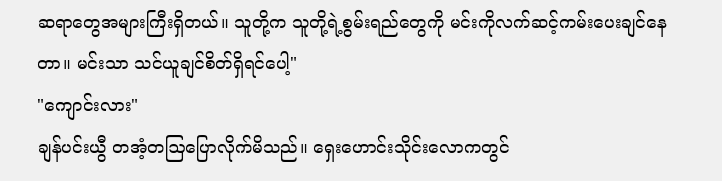ဆရာတွေအများကြီးရှိတယ်။ သူတို့က သူတို့ရဲ့စွမ်းရည်တွေကို မင်းကိုလက်ဆင့်ကမ်းပေးချင်နေတာ။ မင်းသာ သင်ယူချင်စိတ်ရှိရင်ပေါ့"
"ကျောင်းလား"
ချန်ပင်းယွီ တအံ့တဩပြောလိုက်မိသည်။ ရှေးဟောင်းသိုင်းလောကတွင်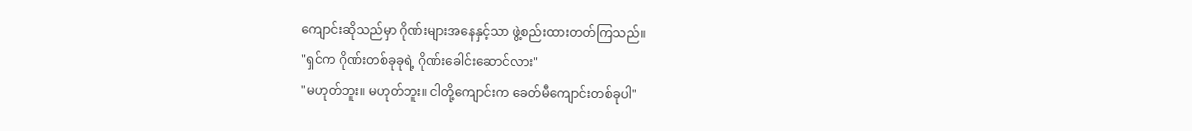ကျောင်းဆိုသည်မှာ ဂိုဏ်းများအနေနှင့်သာ ဖွဲ့စည်းထားတတ်ကြသည်။
"ရှင်က ဂိုဏ်းတစ်ခုခုရဲ့ ဂိုဏ်းခေါင်းဆောင်လား"
"မဟုတ်ဘူး။ မဟုတ်ဘူး။ ငါတို့ကျောင်းက ခေတ်မီကျောင်းတစ်ခုပါ"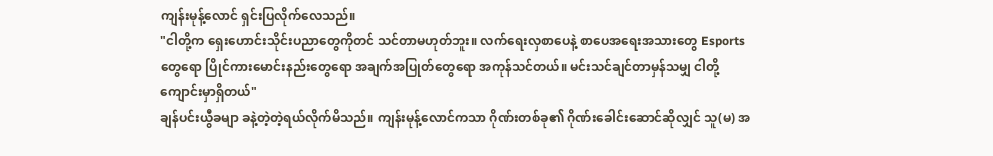ကျန်းမုန့်လောင် ရှင်းပြလိုက်လေသည်။
"ငါတို့က ရှေးဟောင်းသိုင်းပညာတွေကိုတင် သင်တာမဟုတ်ဘူး။ လက်ရေးလှစာပေနဲ့ စာပေအရေးအသားတွေ Esportsတွေရော ပြိုင်ကားမောင်းနည်းတွေရော အချက်အပြုတ်တွေရော အကုန်သင်တယ်။ မင်းသင်ချင်တာမှန်သမျှ ငါတို့ကျောင်းမှာရှိတယ်"
ချန်ပင်းယွီခမျာ ခနဲ့တဲ့တဲ့ရယ်လိုက်မိသည်။ ကျန်းမုန့်လောင်ကသာ ဂိုဏ်းတစ်ခု၏ ဂိုဏ်းခေါင်းဆောင်ဆိုလျှင် သူ(မ) အ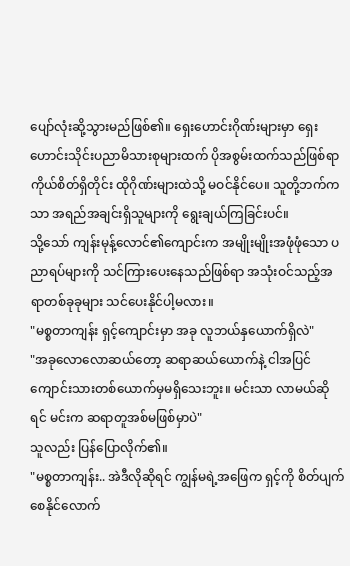ပျော်လုံးဆို့သွားမည်ဖြစ်၏။ ရှေးဟောင်းဂိုဏ်းများမှာ ရှေးဟောင်းသိုင်းပညာမိသားစုများထက် ပိုအစွမ်းထက်သည်ဖြစ်ရာ ကိုယ်စိတ်ရှိတိုင်း ထိုဂိုဏ်းများထဲသို့ မဝင်နိုင်ပေ။ သူတို့ဘက်ကသာ အရည်အချင်းရှိသူများကို ရွေးချယ်ကြခြင်းပင်။
သို့သော် ကျန်းမုန့်လောင်၏ကျောင်းက အမျိုးမျိုးအဖုံဖုံသော ပညာရပ်များကို သင်ကြားပေးနေသည်ဖြစ်ရာ အသုံးဝင်သည့်အရာတစ်ခုခုများ သင်ပေးနိုင်ပါ့မလား။
"မစ္စတာကျန်း ရှင့်ကျောင်းမှာ အခု လူဘယ်နှယောက်ရှိလဲ"
"အခုလောလောဆယ်တော့ ဆရာဆယ်ယောက်နဲ့ ငါအပြင် ကျောင်းသားတစ်ယောက်မှမရှိသေးဘူး။ မင်းသာ လာမယ်ဆိုရင် မင်းက ဆရာတူအစ်မဖြစ်မှာပဲ"
သူလည်း ပြန်ပြောလိုက်၏။
"မစ္စတာကျန်း.. အဲဒီလိုဆိုရင် ကျွန်မရဲ့အဖြေက ရှင့်ကို စိတ်ပျက်စေနိုင်လောက်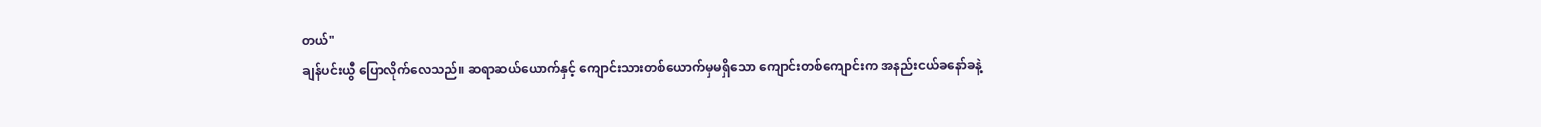တယ်"
ချန်ပင်းယွီ ပြောလိုက်လေသည်။ ဆရာဆယ်ယောက်နှင့် ကျောင်းသားတစ်ယောက်မှမရှိသော ကျောင်းတစ်ကျောင်းက အနည်းငယ်ခနော်ခနဲ့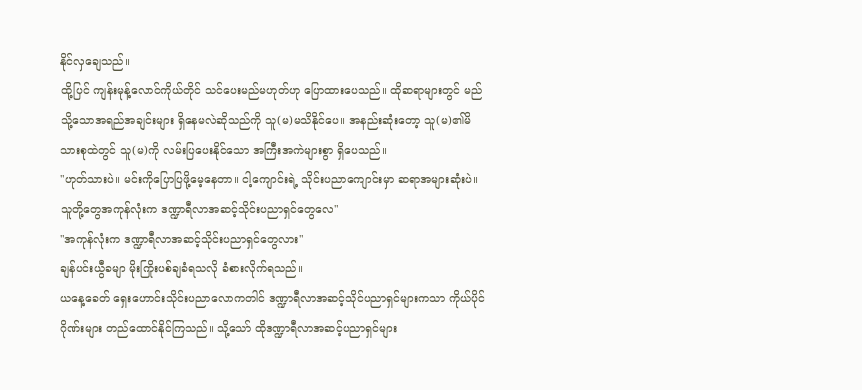နိုင်လှချေသည်။
ထို့ပြင် ကျန်းမုန့်လောင်ကိုယ်တိုင် သင်ပေးမည်မဟုတ်ဟု ပြောထားပေသည်။ ထိုဆရာများတွင် မည်သို့သောအရည်အချင်းများ ရှိနေမလဲဆိုသည်ကို သူ(မ)မသိနိုင်ပေ။ အနည်းဆုံးတော့ သူ(မ)၏မိသားစုထဲတွင် သူ(မ)ကို လမ်းပြပေးနိုင်သော အကြီးအကဲများစွာ ရှိပေသည်။
"ဟုတ်သားပဲ။ မင်းကိုပြောပြဖို့မေ့နေတာ။ ငါ့ကျောင်းရဲ့ သိုင်းပညာကျောင်းမှာ ဆရာအများဆုံးပဲ။ သူတို့တွေအကုန်လုံးက ဒဏ္ဍာရီလာအဆင့်သိုင်းပညာရှင်တွေလေ"
"အကုန်လုံးက ဒဏ္ဍာရီလာအဆင့်သိုင်းပညာရှင်တွေလား"
ချန်ပင်းယွီခမျာ မိုးကြိုးပစ်ချခံရသလို ခံစားလိုက်ရသည်။
ယနေ့ခေတ် ရှေးဟောင်းသိုင်းပညာလောကတါင် ဒဏ္ဍာရီလာအဆင့်သိုင်ပညာရှင်များကသာ ကိုယ်ပိုင်ဂိုဏ်းများ တည်ထောင်နိုင်ကြသည်။ သို့သော် ထိုဒဏ္ဍာရီလာအဆင့်ပညာရှင်များ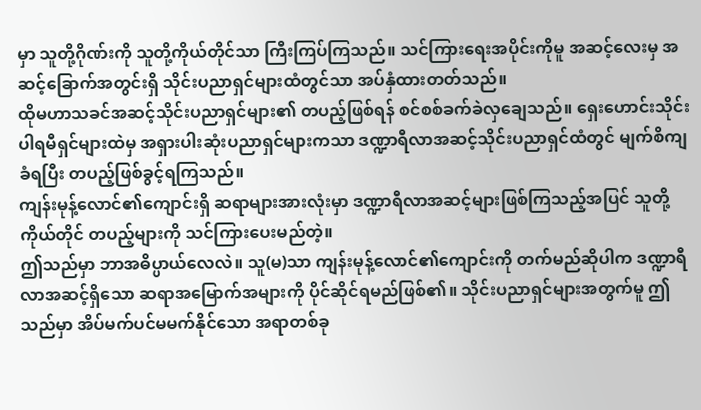မှာ သူတို့ဂိုဏ်းကို သူတို့ကိုယ်တိုင်သာ ကြီးကြပ်ကြသည်။ သင်ကြားရေးအပိုင်းကိုမူ အဆင့်လေးမှ အဆင့်ခြောက်အတွင်းရှိ သိုင်းပညာရှင်များထံတွင်သာ အပ်နှံထားတတ်သည်။
ထိုမဟာသခင်အဆင့်သိုင်းပညာရှင်များ၏ တပည့်ဖြစ်ရန် စင်စစ်ခက်ခဲလှချေသည်။ ရှေးဟောင်းသိုင်းပါရမီရှင်များထဲမှ အရှားပါးဆုံးပညာရှင်များကသာ ဒဏ္ဍာရီလာအဆင့်သိုင်းပညာရှင်ထံတွင် မျက်စိကျခံရပြီး တပည့်ဖြစ်ခွင့်ရကြသည်။
ကျန်းမုန့်လောင်၏ကျောင်းရှိ ဆရာများအားလုံးမှာ ဒဏ္ဍာရီလာအဆင့်များဖြစ်ကြသည့်အပြင် သူတို့ကိုယ်တိုင် တပည့်များကို သင်ကြားပေးမည်တဲ့။
ဤသည်မှာ ဘာအဓိပ္ပာယ်လေလဲ။ သူ(မ)သာ ကျန်းမုန့်လောင်၏ကျောင်းကို တက်မည်ဆိုပါက ဒဏ္ဍာရီလာအဆင့်ရှိသော ဆရာအမြောက်အများကို ပိုင်ဆိုင်ရမည်ဖြစ်၏။ သိုင်းပညာရှင်များအတွက်မူ ဤသည်မှာ အိပ်မက်ပင်မမက်နိုင်သော အရာတစ်ခု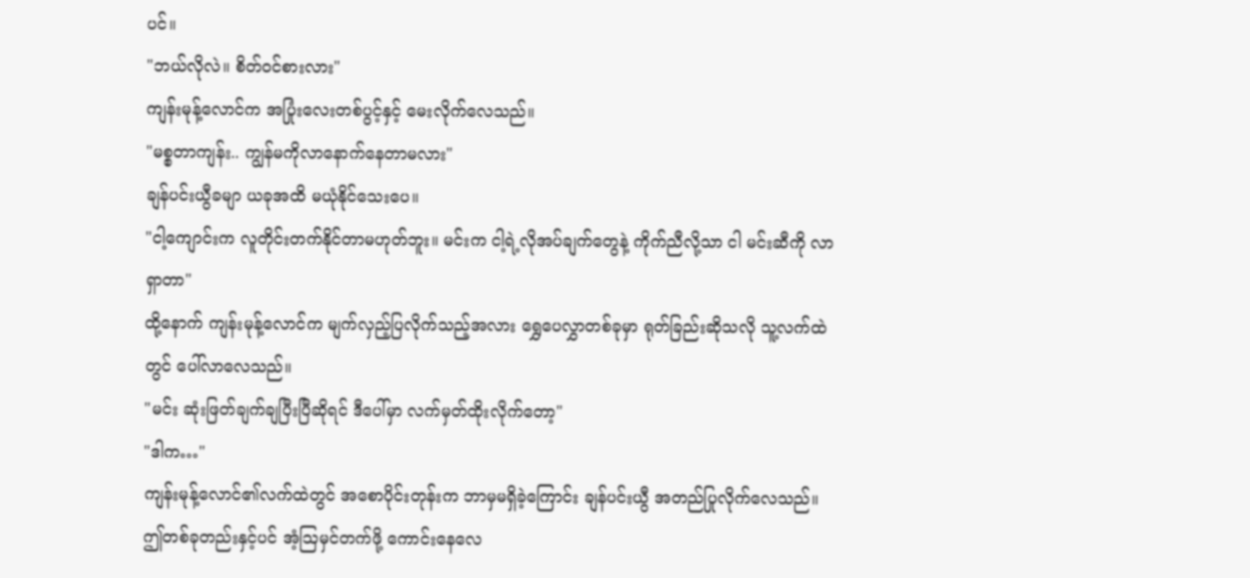ပင်။
"ဘယ်လိုလဲ။ စိတ်ဝင်စားလား"
ကျန်းမုန့်လောင်က အပြုံးလေးတစ်ပွင့်နှင့် မေးလိုက်လေသည်။
"မစ္စတာကျန်း.. ကျွန်မကိုလာနောက်နေတာမလား"
ချန်ပင်းယွီခမျာ ယခုအထိ မယုံနိုင်သေးပေ။
"ငါ့ကျောင်းက လူတိုင်းတက်နိုင်တာမဟုတ်ဘူး။ မင်းက ငါ့ရဲ့လိုအပ်ချက်တွေနဲ့ ကိုက်ညီလို့သာ ငါ မင်းဆီကို လာရှာတာ"
ထို့နောက် ကျန်းမုန့်လောင်က မျက်လှည့်ပြလိုက်သည့်အလား ရွှေပေလွှာတစ်ခုမှာ ရုတ်ခြည်းဆိုသလို သူ့လက်ထဲတွင် ပေါ်လာလေသည်။
"မင်း ဆုံးဖြတ်ချက်ချပြီးပြီဆိုရင် ဒီပေါ်မှာ လက်မှတ်ထိုးလိုက်တော့"
"ဒါက…"
ကျန်းမုန့်လောင်၏လက်ထဲတွင် အစောပိုင်းတုန်းက ဘာမှမရှိခဲ့ကြောင်း ချန်ပင်းယွီ အတည်ပြုလိုက်လေသည်။ ဤတစ်ခုတည်းနှင့်ပင် အံ့ဩမှင်တက်ဖို့ ကောင်းနေလေ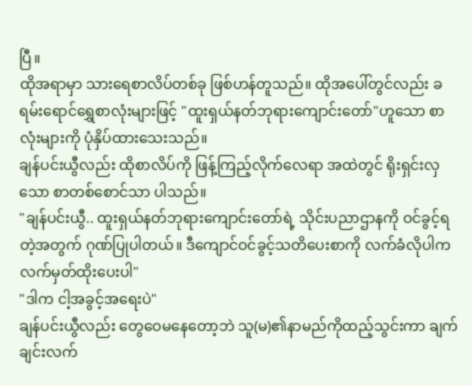ပြီ။
ထိုအရာမှာ သားရေစာလိပ်တစ်ခု ဖြစ်ဟန်တူသည်။ ထိုအပေါ်တွင်လည်း ခရမ်းရောင်ရွှေစာလုံးများဖြင့် "ထူးရှယ်နတ်ဘုရားကျောင်းတော်"ဟူသော စာလုံးများကို ပုံနှိပ်ထားသေးသည်။
ချန်ပင်းယွီလည်း ထိုစာလိပ်ကို ဖြန့်ကြည့်လိုက်လေရာ အထဲတွင် ရိုးရှင်းလှသော စာတစ်စောင်သာ ပါသည်။
"ချန်ပင်းယွီ.. ထူးရှယ်နတ်ဘုရားကျောင်းတော်ရဲ့ သိုင်းပညာဌာနကို ဝင်ခွင့်ရတဲ့အတွက် ဂုဏ်ပြုပါတယ်။ ဒီကျောင်ဝင်ခွင့်သတိပေးစာကို လက်ခံလိုပါက လက်မှတ်ထိုးပေးပါ"
"ဒါက ငါ့အခွင့်အရေးပဲ"
ချန်ပင်းယွီလည်း တွေဝေမနေတော့ဘဲ သူ(မ)၏နာမည်ကိုထည့်သွင်းကာ ချက်ချင်းလက်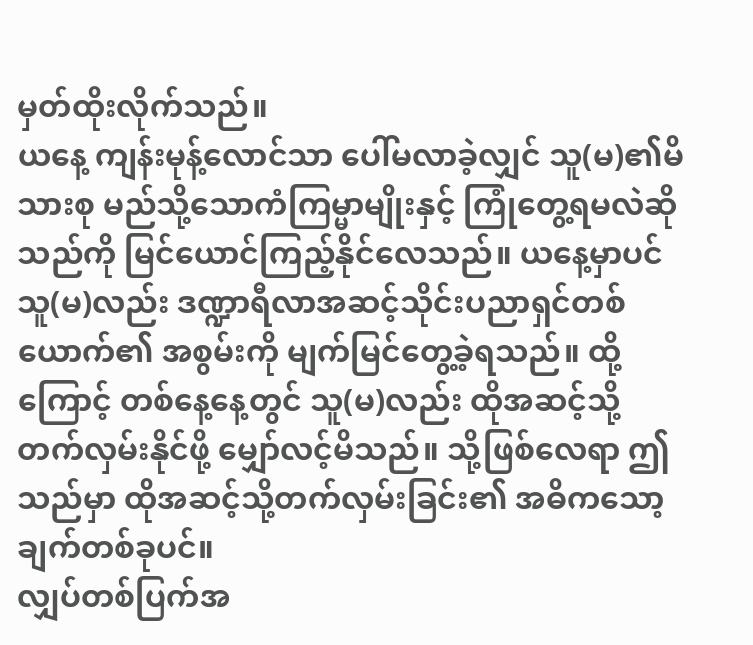မှတ်ထိုးလိုက်သည်။
ယနေ့ ကျန်းမုန့်လောင်သာ ပေါ်မလာခဲ့လျှင် သူ(မ)၏မိသားစု မည်သို့သောကံကြမ္မာမျိုးနှင့် ကြုံတွေ့ရမလဲဆိုသည်ကို မြင်ယောင်ကြည့်နိုင်လေသည်။ ယနေ့မှာပင် သူ(မ)လည်း ဒဏ္ဍာရီလာအဆင့်သိုင်းပညာရှင်တစ်ယောက်၏ အစွမ်းကို မျက်မြင်တွေ့ခဲ့ရသည်။ ထို့ကြောင့် တစ်နေ့နေ့တွင် သူ(မ)လည်း ထိုအဆင့်သို့ တက်လှမ်းနိုင်ဖို့ မျှော်လင့်မိသည်။ သို့ဖြစ်လေရာ ဤသည်မှာ ထိုအဆင့်သို့တက်လှမ်းခြင်း၏ အဓိကသော့ချက်တစ်ခုပင်။
လျှပ်တစ်ပြက်အ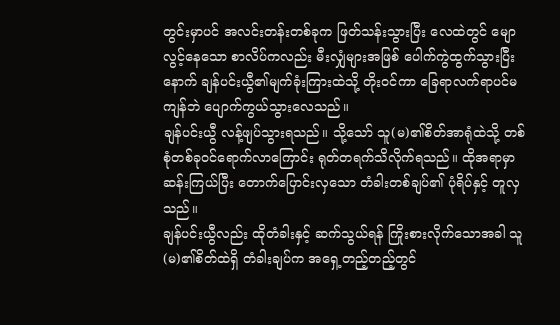တွင်းမှာပင် အလင်းတန်းတစ်ခုက ဖြတ်သန်းသွားပြီး လေထဲတွင် မျောလွင့်နေသော စာလိပ်ကလည်း မီးလျှံများအဖြစ် ပေါက်ကွဲထွက်သွားပြီးနောက် ချန်ပင်းယွီ၏မျက်ခုံးကြားထဲသို့ တိုးဝင်ကာ ခြေရာလက်ရာပင်မကျန်ဘဲ ပျောက်ကွယ်သွားလေသည်။
ချန်ပင်းယွီ လန့်ဖျပ်သွားရသည်။ သို့သော် သူ(မ)၏စိတ်အာရုံထဲသို့ တစ်စုံတစ်ခုဝင်ရောက်လာကြောင်း ရုတ်တရက်သိလိုက်ရသည်။ ထိုအရာမှာ ဆန်းကြယ်ပြီး တောက်ပြောင်းလှသော တံခါးတစ်ချပ်၏ ပုံရိပ်နှင့် တူလှသည်။
ချန်ပင်းယွီလည်း ထိုတံခါးနှင့် ဆက်သွယ်ရန် ကြိုးစားလိုက်သောအခါ သူ(မ)၏စိတ်ထဲရှိ တံခါးချပ်က အရှေ့တည့်တည့်တွင်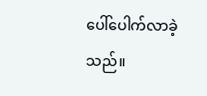ပေါ်ပေါက်လာခဲ့သည်။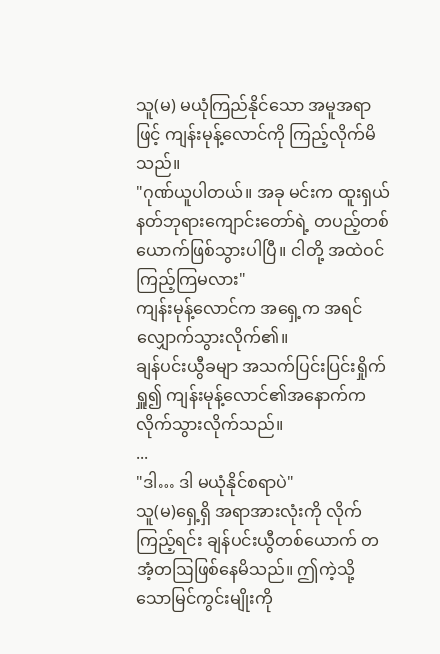သူ(မ) မယုံကြည်နိုင်သော အမူအရာဖြင့် ကျန်းမုန့်လောင်ကို ကြည့်လိုက်မိသည်။
"ဂုဏ်ယူပါတယ်။ အခု မင်းက ထူးရှယ်နတ်ဘုရားကျောင်းတော်ရဲ့ တပည့်တစ်ယောက်ဖြစ်သွားပါပြီ။ ငါတို့ အထဲဝင်ကြည့်ကြမလား"
ကျန်းမုန့်လောင်က အရှေ့က အရင်လျှောက်သွားလိုက်၏။
ချန်ပင်းယွီခမျာ အသက်ပြင်းပြင်းရှိုက်ရှူ၍ ကျန်းမုန့်လောင်၏အနောက်က လိုက်သွားလိုက်သည်။
...
"ဒါ… ဒါ မယုံနိုင်စရာပဲ"
သူ(မ)ရှေ့ရှိ အရာအားလုံးကို လိုက်ကြည့်ရင်း ချန်ပင်းယွီတစ်ယောက် တအံ့တဩဖြစ်နေမိသည်။ ဤကဲ့သို့သောမြင်ကွင်းမျိုးကို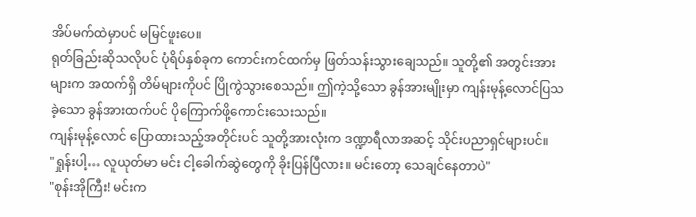အိပ်မက်ထဲမှာပင် မမြင်ဖူးပေ။
ရုတ်ခြည်းဆိုသလိုပင် ပုံရိပ်နှစ်ခုက ကောင်းကင်ထက်မှ ဖြတ်သန်းသွားချေသည်။ သူတို့၏ အတွင်းအားများက အထက်ရှိ တိမ်များကိုပင် ပြိုကွဲသွားစေသည်။ ဤကဲ့သို့သော ခွန်အားမျိုးမှာ ကျန်းမုန့်လောင်ပြသခဲ့သော ခွန်အားထက်ပင် ပိုကြောက်ဖို့ကောင်းသေးသည်။
ကျန်းမုန့်လောင် ပြောထားသည့်အတိုင်းပင် သူတို့အားလုံးက ဒဏ္ဍာရီလာအဆင့် သိုင်းပညာရှင်များပင်။
"ရှုန်းပါ့… လူယုတ်မာ မင်း ငါ့ခေါက်ဆွဲတွေကို ခိုးပြန်ပြီလား။ မင်းတော့ သေချင်နေတာပဲ"
"စုန်းအိုကြီး! မင်းက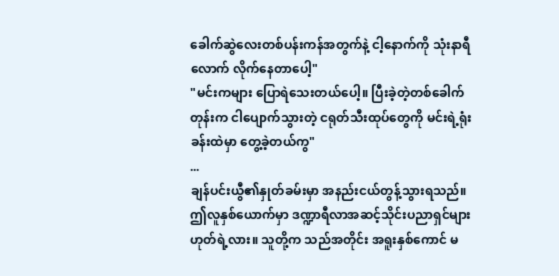ခေါက်ဆွဲလေးတစ်ပန်းကန်အတွက်နဲ့ ငါ့နောက်ကို သုံးနာရီလောက် လိုက်နေတာပေါ့"
"မင်းကများ ပြောရဲသေးတယ်ပေါ့။ ပြီးခဲ့တဲ့တစ်ခေါက်တုန်းက ငါပျောက်သွားတဲ့ ငရုတ်သီးထုပ်တွေကို မင်းရဲ့ရုံးခန်းထဲမှာ တွေ့ခဲ့တယ်ကွ"
...
ချန်ပင်းယွီ၏နှုတ်ခမ်းမှာ အနည်းငယ်တွန့်သွားရသည်။ ဤလူနှစ်ယောက်မှာ ဒဏ္ဍာရီလာအဆင့်သိုင်းပညာရှင်များ ဟုတ်ရဲ့လား။ သူတို့က သည်အတိုင်း အရူးနှစ်ကောင် မ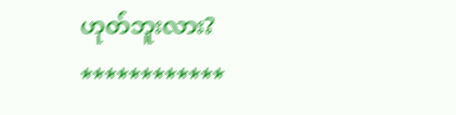ဟုတ်ဘူးလား?
************